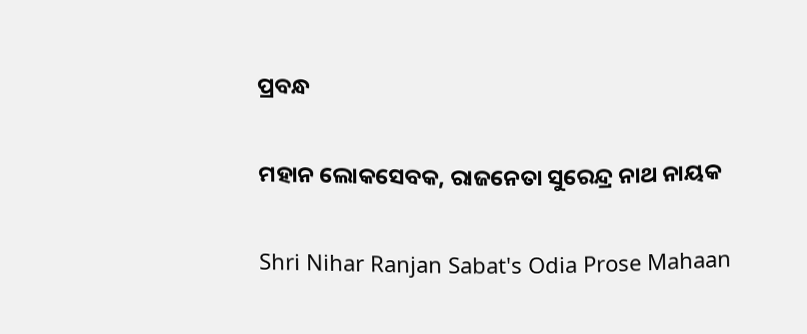ପ୍ରବନ୍ଧ

ମହାନ ଲୋକସେବକ, ରାଜନେତା ସୁରେନ୍ଦ୍ର ନାଥ ନାୟକ

Shri Nihar Ranjan Sabat's Odia Prose Mahaan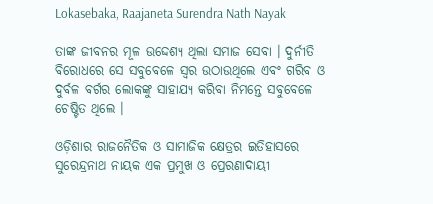Lokasebaka, Raajaneta Surendra Nath Nayak

ତାଙ୍କ ଜୀବନର ମୂଳ ଉଦ୍ଦେଶ୍ୟ ଥିଲା ସମାଜ ସେବା । ଦୁର୍ନୀତି ବିରୋଧରେ ସେ ସବୁବେଳେ ସ୍ୱର ଉଠାଉଥିଲେ ଏବଂ ଗରିବ ଓ ଦୁର୍ବଳ ବର୍ଗର ଲୋକଙ୍କୁ ସାହାଯ୍ୟ କରିବା ନିମନ୍ତେ ସବୁବେଳେ ଚେଷ୍ଟିତ ଥିଲେ ।

ଓଡ଼ିଶାର ରାଜନୈତିକ ଓ ସାମାଜିକ କ୍ଷେତ୍ରର ଇତିହାସରେ ସୁରେନ୍ଦ୍ରନାଥ ନାୟକ ଏକ ପ୍ରମୁଖ ଓ ପ୍ରେରଣାଦାୟୀ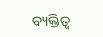ବ୍ୟକ୍ତିତ୍ୱ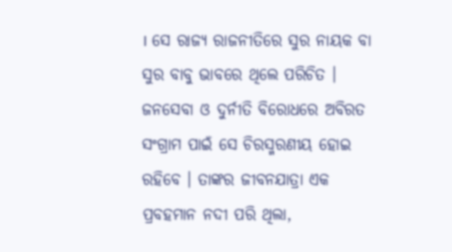। ସେ ରାଜ୍ୟ ରାଜନୀତିରେ ସୁର ନାୟକ ବା ସୁର ବାବୁ ଭାବରେ ଥିଲେ ପରିଚିତ । ଜନସେବା ଓ ଦୁର୍ନୀତି ବିରୋଧରେ ଅବିରତ ସଂଗ୍ରାମ ପାଇଁ ସେ ଚିରସ୍ମରଣୀୟ ହୋଇ ରହିବେ । ତାଙ୍କର ଜୀବନଯାତ୍ରା ଏକ ପ୍ରବହମାନ ନଦୀ ପରି ଥିଲା,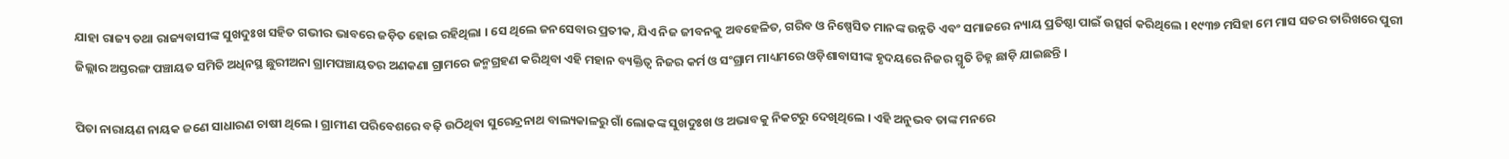ଯାହା ରାଜ୍ୟ ତଥା ରାଜ୍ୟବାସୀଙ୍କ ସୁଖଦୁଃଖ ସହିତ ଗଭୀର ଭାବରେ ଜଡ଼ିତ ହୋଇ ରହିଥିଲା । ସେ ଥିଲେ ଜନସେବାର ପ୍ରତୀକ, ଯିଏ ନିଜ ଜୀବନକୁ ଅବହେଳିତ, ଗରିବ ଓ ନିଷ୍ପେସିତ ମାନଙ୍କ ଉନ୍ନତି ଏବଂ ସମାଜରେ ନ୍ୟାୟ ପ୍ରତିଷ୍ଠା ପାଇଁ ଉତ୍ସର୍ଗ କରିଥିଲେ । ୧୯୩୭ ମସିହା ମେ ମାସ ସତର ତାରିଖରେ ପୁରୀ ଜିଲ୍ଲାର ଅସ୍ତରଙ୍ଗ ପଞ୍ଚାୟତ ସମିତି ଅଧିନସ୍ଥ ଛୁରୀଅନା ଗ୍ରାମପଞ୍ଚାୟତର ଅଣକଣା ଗ୍ରାମରେ ଜନ୍ମଗ୍ରହଣ କରିଥିବା ଏହି ମହାନ ବ୍ୟକ୍ତିତ୍ୱ ନିଜର କର୍ମ ଓ ସଂଗ୍ରାମ ମାଧ୍ୟମରେ ଓଡ଼ିଶାବାସୀଙ୍କ ହୃଦୟରେ ନିଜର ସ୍ମୃତି ଚିହ୍ନ ଛାଡ଼ି ଯାଇଛନ୍ତି ।

ପିତା ନାରାୟଣ ନାୟକ ଜଣେ ସାଧାରଣ ଚାଷୀ ଥିଲେ । ଗ୍ରାମୀଣ ପରିବେଶରେ ବଢ଼ି ଉଠିଥିବା ସୁରେନ୍ଦ୍ରନାଥ ବାଲ୍ୟକାଳରୁ ଗାଁ ଲୋକଙ୍କ ସୁଖଦୁଃଖ ଓ ଅଭାବକୁ ନିକଟରୁ ଦେଖିଥିଲେ । ଏହି ଅନୁଭବ ତାଙ୍କ ମନରେ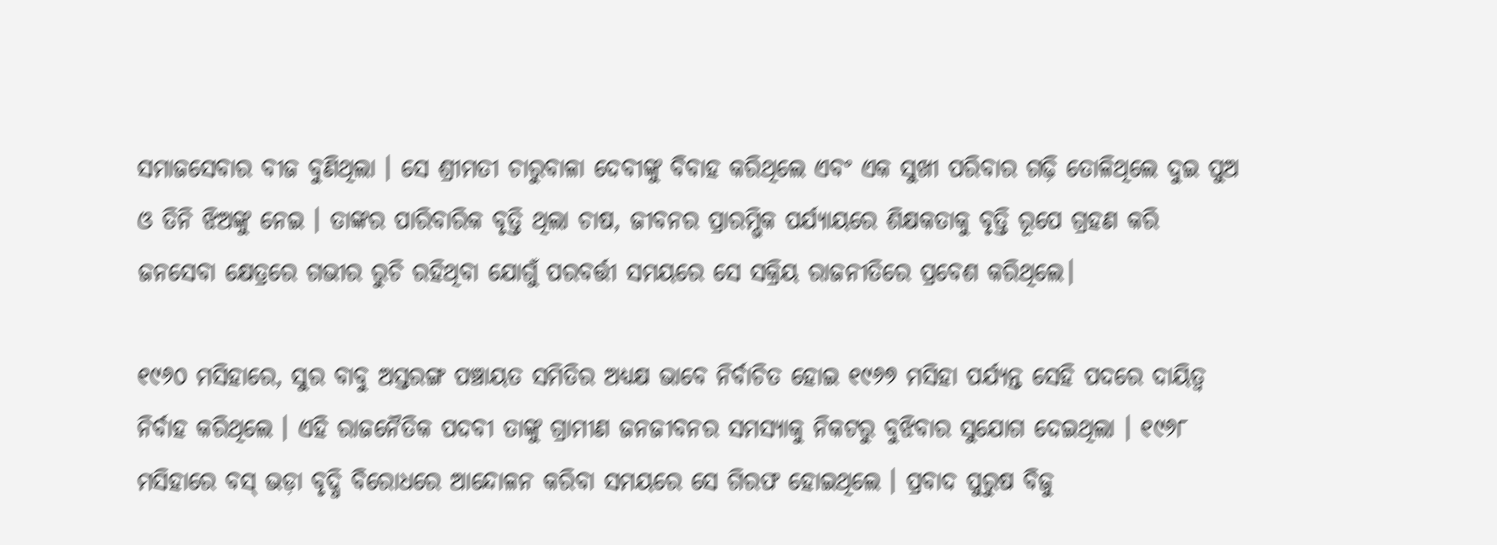ସମାଜସେବାର ବୀଜ ବୁଣିଥିଲା । ସେ ଶ୍ରୀମତୀ ଚାରୁବାଳା ଦେବୀଙ୍କୁ ବିବାହ କରିଥିଲେ ଏବଂ ଏକ ସୁଖୀ ପରିବାର ଗଢ଼ି ତୋଳିଥିଲେ ଦୁଇ ପୁଅ ଓ ତିନି ଝିଅଙ୍କୁ ନେଇ । ତାଙ୍କର ପାରିବାରିକ ବୃତ୍ତି ଥିଲା ଚାଷ, ଜୀବନର ପ୍ରାରମ୍ଭିକ ପର୍ଯ୍ୟାୟରେ ଶିକ୍ଷକତାକୁ ବୃତ୍ତି ରୂପେ ଗ୍ରହଣ କରି ଜନସେବା କ୍ଷେତ୍ରରେ ଗଭୀର ରୁଚି ରହିଥିବା ଯୋଗୁଁ ପରବର୍ତ୍ତୀ ସମୟରେ ସେ ସକ୍ରିୟ ରାଜନୀତିରେ ପ୍ରବେଶ କରିଥିଲେ।

୧୯୬୦ ମସିହାରେ, ସୁର ବାବୁ ଅସ୍ତରଙ୍ଗ ପଞ୍ଚାୟତ ସମିତିର ଅଧ୍ୟକ୍ଷ ଭାବେ ନିର୍ବାଚିତ ହୋଇ ୧୯୬୭ ମସିହା ପର୍ଯ୍ୟନ୍ତ ସେହି ପଦରେ ଦାୟିତ୍ୱ ନିର୍ବାହ କରିଥିଲେ । ଏହି ରାଜନୈତିକ ପଦବୀ ତାଙ୍କୁ ଗ୍ରାମୀଣ ଜନଜୀବନର ସମସ୍ୟାକୁ ନିକଟରୁ ବୁଝିବାର ସୁଯୋଗ ଦେଇଥିଲା । ୧୯୬୮ ମସିହାରେ ବସ୍ ଭଡ଼ା ବୃଦ୍ଧି ବିରୋଧରେ ଆନ୍ଦୋଳନ କରିବା ସମୟରେ ସେ ଗିରଫ ହୋଇଥିଲେ । ପ୍ରବାଦ ପୁରୁଷ ବିଜୁ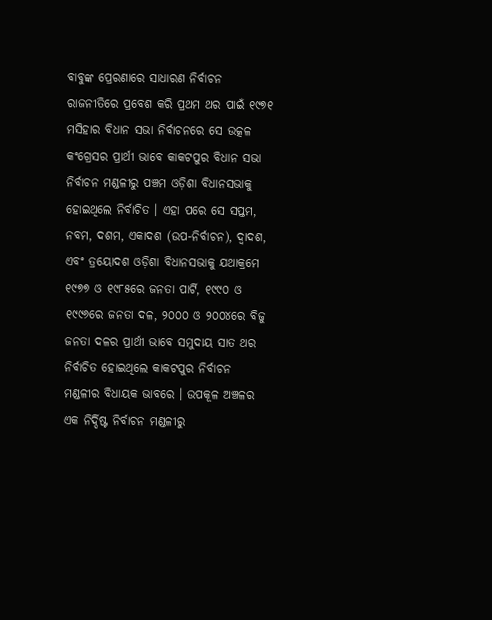ବାବୁଙ୍କ ପ୍ରେରଣାରେ ସାଧାରଣ ନିର୍ବାଚନ ରାଜନୀତିରେ ପ୍ରବେଶ କରି ପ୍ରଥମ ଥର ପାଇଁ ୧୯୭୧ ମସିହାର ବିଧାନ ସଭା ନିର୍ବାଚନରେ ସେ ଉତ୍କଳ କଂଗ୍ରେସର ପ୍ରାର୍ଥୀ ଭାବେ କାକଟପୁର ବିଧାନ ସଭା ନିର୍ବାଚନ ମଣ୍ଡଳୀରୁ ପଞ୍ଚମ ଓଡ଼ିଶା ବିଧାନସଭାକୁ ହୋଇଥିଲେ ନିର୍ବାଚିତ । ଏହା ପରେ ସେ ସପ୍ତମ, ନବମ, ଦଶମ, ଏକାଦଶ (ଉପ-ନିର୍ବାଚନ), ଦ୍ୱାଦଶ, ଏବଂ ତ୍ରୟୋଦଶ ଓଡ଼ିଶା ବିଧାନସଭାକୁ ଯଥାକ୍ରମେ ୧୯୭୭ ଓ ୧୯୮୫ରେ ଜନତା ପାର୍ଟି, ୧୯୯୦ ଓ ୧୯୯୬ରେ ଜନତା ଦଳ, ୨୦୦୦ ଓ ୨୦୦୪ରେ ବିଜୁ ଜନତା ଦଳର ପ୍ରାର୍ଥୀ ଭାବେ ସମୁଦାୟ ସାତ ଥର ନିର୍ବାଚିତ ହୋଇଥିଲେ କାକଟପୁର ନିର୍ବାଚନ ମଣ୍ଡଳୀର ବିଧାୟକ ଭାବରେ । ଉପକୂଳ ଅଞ୍ଚଳର ଏକ ନିର୍ଦ୍ଦିଷ୍ଟ ନିର୍ବାଚନ ମଣ୍ଡଳୀରୁ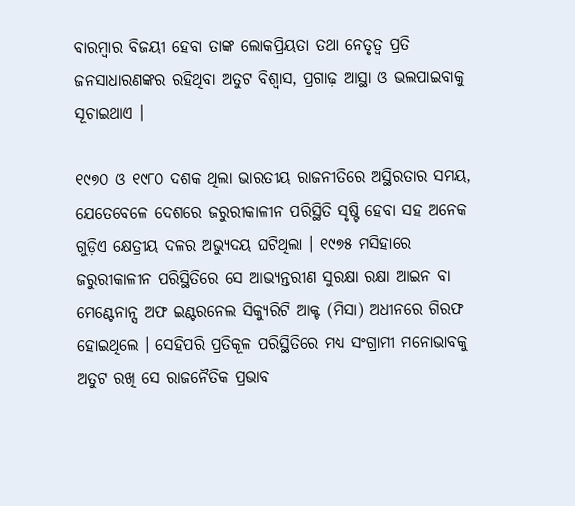ବାରମ୍ବାର ବିଜୟୀ ହେବା ତାଙ୍କ ଲୋକପ୍ରିୟତା ତଥା ନେତୃତ୍ୱ ପ୍ରତି ଜନସାଧାରଣଙ୍କର ରହିଥିବା ଅତୁଟ ବିଶ୍ୱାସ, ପ୍ରଗାଢ଼ ଆସ୍ଥା ଓ ଭଲପାଇବାକୁ ସୂଚାଇଥାଏ ।

୧୯୭୦ ଓ ୧୯୮୦ ଦଶକ ଥିଲା ଭାରତୀୟ ରାଜନୀତିରେ ଅସ୍ଥିରତାର ସମୟ, ଯେତେବେଳେ ଦେଶରେ ଜରୁରୀକାଳୀନ ପରିସ୍ଥିତି ସୃଷ୍ଟି ହେବା ସହ ଅନେକ ଗୁଡ଼ିଏ କ୍ଷେତ୍ରୀୟ ଦଳର ଅଭ୍ୟୁଦୟ ଘଟିଥିଲା । ୧୯୭୫ ମସିହାରେ ଜରୁରୀକାଳୀନ ପରିସ୍ଥିତିରେ ସେ ଆଭ୍ୟନ୍ତରୀଣ ସୁରକ୍ଷା ରକ୍ଷା ଆଇନ ବା ମେଣ୍ଟେନାନ୍ସ ଅଫ ଇଣ୍ଟରନେଲ ସିକ୍ୟୁରିଟି ଆକ୍ଟ (ମିସା) ଅଧୀନରେ ଗିରଫ ହୋଇଥିଲେ । ସେହିପରି ପ୍ରତିକୂଳ ପରିସ୍ଥିତିରେ ମଧ୍ୟ ସଂଗ୍ରାମୀ ମନୋଭାବକୁ ଅତୁଟ ରଖି ସେ ରାଜନୈତିକ ପ୍ରଭାବ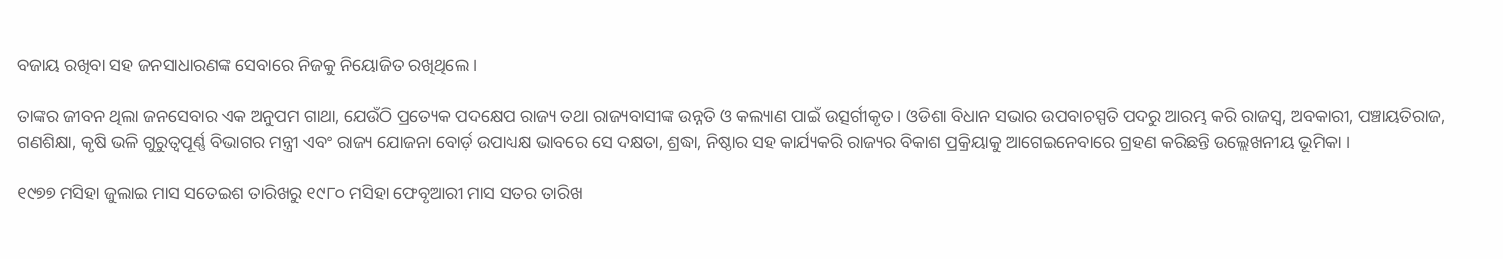ବଜାୟ ରଖିବା ସହ ଜନସାଧାରଣଙ୍କ ସେବାରେ ନିଜକୁ ନିୟୋଜିତ ରଖିଥିଲେ ।

ତାଙ୍କର ଜୀବନ ଥିଲା ଜନସେବାର ଏକ ଅନୁପମ ଗାଥା, ଯେଉଁଠି ପ୍ରତ୍ୟେକ ପଦକ୍ଷେପ ରାଜ୍ୟ ତଥା ରାଜ୍ୟବାସୀଙ୍କ ଉନ୍ନତି ଓ କଲ୍ୟାଣ ପାଇଁ ଉତ୍ସର୍ଗୀକୃତ । ଓଡିଶା ବିଧାନ ସଭାର ଉପବାଚସ୍ପତି ପଦରୁ ଆରମ୍ଭ କରି ରାଜସ୍ୱ, ଅବକାରୀ, ପଞ୍ଚାୟତିରାଜ, ଗଣଶିକ୍ଷା, କୃଷି ଭଳି ଗୁରୁତ୍ୱପୂର୍ଣ୍ଣ ବିଭାଗର ମନ୍ତ୍ରୀ ଏବଂ ରାଜ୍ୟ ଯୋଜନା ବୋର୍ଡ଼ ଉପାଧ୍ୟକ୍ଷ ଭାବରେ ସେ ଦକ୍ଷତା, ଶ୍ରଦ୍ଧା, ନିଷ୍ଠାର ସହ କାର୍ଯ୍ୟକରି ରାଜ୍ୟର ବିକାଶ ପ୍ରକ୍ରିୟାକୁ ଆଗେଇନେବାରେ ଗ୍ରହଣ କରିଛନ୍ତି ଉଲ୍ଲେଖନୀୟ ଭୂମିକା ।

୧୯୭୭ ମସିହା ଜୁଲାଇ ମାସ ସତେଇଶ ତାରିଖରୁ ୧୯୮୦ ମସିହା ଫେବୃଆରୀ ମାସ ସତର ତାରିଖ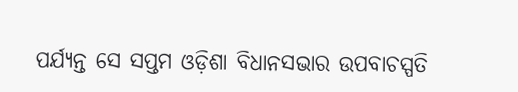ପର୍ଯ୍ୟନ୍ତ ସେ ସପ୍ତମ ଓଡ଼ିଶା ବିଧାନସଭାର ଉପବାଚସ୍ପତି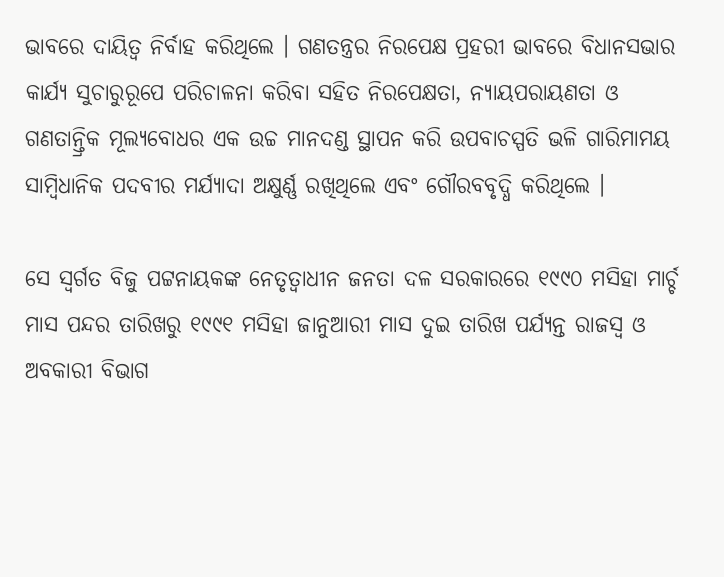ଭାବରେ ଦାୟିତ୍ୱ ନିର୍ବାହ କରିଥିଲେ । ଗଣତନ୍ତ୍ରର ନିରପେକ୍ଷ ପ୍ରହରୀ ଭାବରେ ବିଧାନସଭାର କାର୍ଯ୍ୟ ସୁଚାରୁରୂପେ ପରିଚାଳନା କରିବା ସହିତ ନିରପେକ୍ଷତା, ନ୍ୟାୟପରାୟଣତା ଓ ଗଣତାନ୍ତ୍ରିକ ମୂଲ୍ୟବୋଧର ଏକ ଉଚ୍ଚ ମାନଦଣ୍ଡ ସ୍ଥାପନ କରି ଉପବାଚସ୍ପତି ଭଳି ଗାରିମାମୟ ସାମ୍ବିଧାନିକ ପଦବୀର ମର୍ଯ୍ୟାଦା ଅକ୍ଷୁର୍ଣ୍ଣ ରଖିଥିଲେ ଏବଂ ଗୌରବବୃଦ୍ଧି କରିଥିଲେ ।

ସେ ସ୍ୱର୍ଗତ ବିଜୁ ପଟ୍ଟନାୟକଙ୍କ ନେତୃତ୍ୱାଧୀନ ଜନତା ଦଳ ସରକାରରେ ୧୯୯୦ ମସିହା ମାର୍ଚ୍ଚ ମାସ ପନ୍ଦର ତାରିଖରୁ ୧୯୯୧ ମସିହା ଜାନୁଆରୀ ମାସ ଦୁଇ ତାରିଖ ପର୍ଯ୍ୟନ୍ତ ରାଜସ୍ବ ଓ ଅବକାରୀ ବିଭାଗ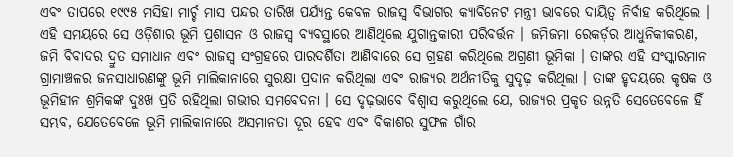ଏବଂ ତାପରେ ୧୯୯୫ ମସିହା ମାର୍ଚ୍ଚ ମାସ ପନ୍ଦର ତାରିଖ ପର୍ଯ୍ୟନ୍ତ କେବଳ ରାଜସ୍ବ ବିଭାଗର କ୍ୟାବିନେଟ ମନ୍ତ୍ରୀ ଭାବରେ ଦାୟିତ୍ୱ ନିର୍ବାହ କରିଥିଲେ । ଏହି ସମୟରେ ସେ ଓଡ଼ିଶାର ଭୂମି ପ୍ରଶାସନ ଓ ରାଜସ୍ୱ ବ୍ୟବସ୍ଥାରେ ଆଣିଥିଲେ ଯୁଗାନ୍ତକାରୀ ପରିବର୍ତ୍ତନ । ଜମିଜମା ରେକର୍ଡ଼ର ଆଧୁନିକୀକରଣ, ଜମି ବିବାଦର ଦ୍ରୁତ ସମାଧାନ ଏବଂ ରାଜସ୍ୱ ସଂଗ୍ରହରେ ପାରଦର୍ଶିତା ଆଣିବାରେ ସେ ଗ୍ରହଣ କରିଥିଲେ ଅଗ୍ରଣୀ ଭୂମିକା । ତାଙ୍କର ଏହି ସଂସ୍କାରମାନ ଗ୍ରାମାଞ୍ଚଳର ଜନସାଧାରଣଙ୍କୁ ଭୂମି ମାଲିକାନାରେ ସୁରକ୍ଷା ପ୍ରଦାନ କରିଥିଲା ଏବଂ ରାଜ୍ୟର ଅର୍ଥନୀତିକୁ ସୁଦୃଢ଼ କରିଥିଲା । ତାଙ୍କ ହୃଦୟରେ କୃଷକ ଓ ଭୂମିହୀନ ଶ୍ରମିକଙ୍କ ଦୁଃଖ ପ୍ରତି ରହିଥିଲା ଗଭୀର ସମବେଦନା । ସେ ଦୃଢ଼ଭାବେ ବିଶ୍ୱାସ କରୁଥିଲେ ଯେ, ରାଜ୍ୟର ପ୍ରକୃତ ଉନ୍ନତି ସେତେବେଳେ ହିଁ ସମ୍ଭବ, ଯେତେବେଳେ ଭୂମି ମାଲିକାନାରେ ଅସମାନତା ଦୂର ହେବ ଏବଂ ବିକାଶର ସୁଫଳ ଗାଁର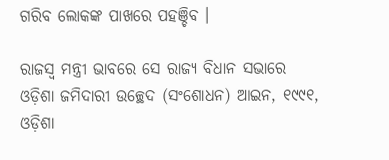ଗରିବ ଲୋକଙ୍କ ପାଖରେ ପହଞ୍ଚିବ ।

ରାଜସ୍ୱ ମନ୍ତ୍ରୀ ଭାବରେ ସେ ରାଜ୍ୟ ବିଧାନ ସଭାରେ ଓଡ଼ିଶା ଜମିଦାରୀ ଉଚ୍ଛେଦ (ସଂଶୋଧନ) ଆଇନ, ୧୯୯୧, ଓଡ଼ିଶା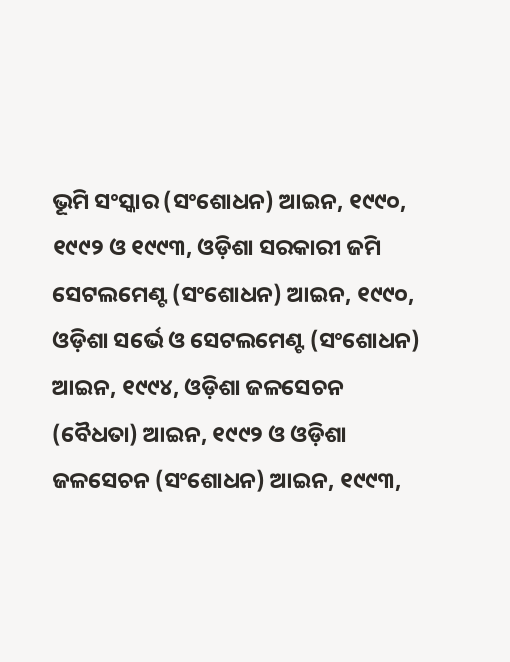ଭୂମି ସଂସ୍କାର (ସଂଶୋଧନ) ଆଇନ, ୧୯୯୦, ୧୯୯୨ ଓ ୧୯୯୩, ଓଡ଼ିଶା ସରକାରୀ ଜମି ସେଟଲମେଣ୍ଟ (ସଂଶୋଧନ) ଆଇନ, ୧୯୯୦, ଓଡ଼ିଶା ସର୍ଭେ ଓ ସେଟଲମେଣ୍ଟ (ସଂଶୋଧନ) ଆଇନ, ୧୯୯୪, ଓଡ଼ିଶା ଜଳସେଚନ (ବୈଧତା) ଆଇନ, ୧୯୯୨ ଓ ଓଡ଼ିଶା ଜଳସେଚନ (ସଂଶୋଧନ) ଆଇନ, ୧୯୯୩,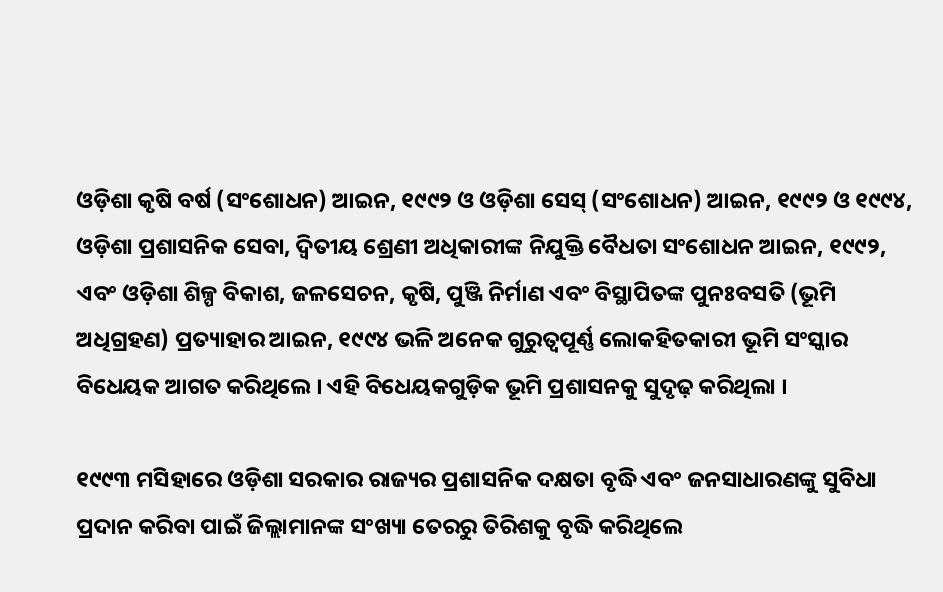ଓଡ଼ିଶା କୃଷି ବର୍ଷ (ସଂଶୋଧନ) ଆଇନ, ୧୯୯୨ ଓ ଓଡ଼ିଶା ସେସ୍ (ସଂଶୋଧନ) ଆଇନ, ୧୯୯୨ ଓ ୧୯୯୪, ଓଡ଼ିଶା ପ୍ରଶାସନିକ ସେବା, ଦ୍ଵିତୀୟ ଶ୍ରେଣୀ ଅଧିକାରୀଙ୍କ ନିଯୁକ୍ତି ବୈଧତା ସଂଶୋଧନ ଆଇନ, ୧୯୯୨, ଏବଂ ଓଡ଼ିଶା ଶିଳ୍ପ ବିକାଶ, ଜଳସେଚନ, କୃଷି, ପୁଞ୍ଜି ନିର୍ମାଣ ଏବଂ ବିସ୍ଥାପିତଙ୍କ ପୁନଃବସତି (ଭୂମି ଅଧିଗ୍ରହଣ) ପ୍ରତ୍ୟାହାର ଆଇନ, ୧୯୯୪ ଭଳି ଅନେକ ଗୁରୁତ୍ୱପୂର୍ଣ୍ଣ ଲୋକହିତକାରୀ ଭୂମି ସଂସ୍କାର ବିଧେୟକ ଆଗତ କରିଥିଲେ । ଏହି ବିଧେୟକଗୁଡ଼ିକ ଭୂମି ପ୍ରଶାସନକୁ ସୁଦୃଢ଼ କରିଥିଲା ।

୧୯୯୩ ମସିହାରେ ଓଡ଼ିଶା ସରକାର ରାଜ୍ୟର ପ୍ରଶାସନିକ ଦକ୍ଷତା ବୃଦ୍ଧି ଏବଂ ଜନସାଧାରଣଙ୍କୁ ସୁବିଧା ପ୍ରଦାନ କରିବା ପାଇଁ ଜିଲ୍ଲାମାନଙ୍କ ସଂଖ୍ୟା ତେରରୁ ତିରିଶକୁ ବୃଦ୍ଧି କରିଥିଲେ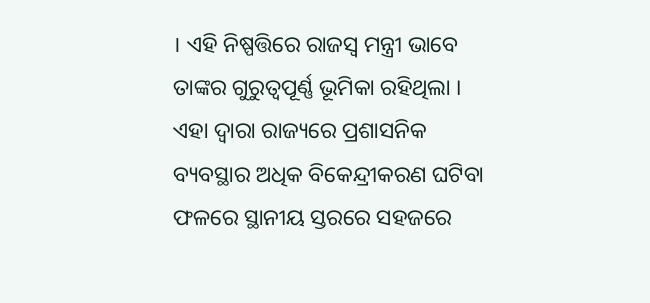। ଏହି ନିଷ୍ପତ୍ତିରେ ରାଜସ୍ବ ମନ୍ତ୍ରୀ ଭାବେ ତାଙ୍କର ଗୁରୁତ୍ବପୂର୍ଣ୍ଣ ଭୂମିକା ରହିଥିଲା । ଏହା ଦ୍ୱାରା ରାଜ୍ୟରେ ପ୍ରଶାସନିକ ବ୍ୟବସ୍ଥାର ଅଧିକ ବିକେନ୍ଦ୍ରୀକରଣ ଘଟିବା ଫଳରେ ସ୍ଥାନୀୟ ସ୍ତରରେ ସହଜରେ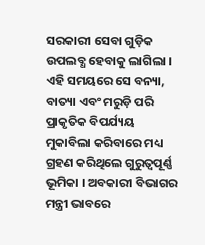ସରକାରୀ ସେବା ଗୁଡ଼ିକ ଉପଲବ୍ଧ ହେବାକୁ ଲାଗିଲା । ଏହି ସମୟରେ ସେ ବନ୍ୟା, ବାତ୍ୟା ଏବଂ ମରୁଡ଼ି ପରି ପ୍ରାକୃତିକ ବିପର୍ଯ୍ୟୟ ମୁକାବିଲା କରିବାରେ ମଧ୍ୟ ଗ୍ରହଣ କରିଥିଲେ ଗୁରୁତ୍ବପୂର୍ଣ୍ଣ ଭୂମିକା । ଅବକାରୀ ବିଭାଗର ମନ୍ତ୍ରୀ ଭାବରେ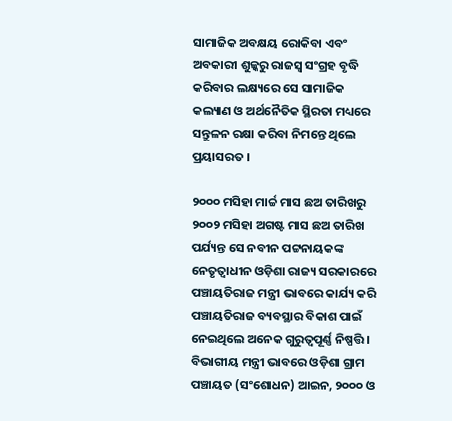ସାମାଜିକ ଅବକ୍ଷୟ ରୋକିବା ଏବଂ ଅବକାରୀ ଶୁଳ୍କରୁ ରାଜସ୍ୱ ସଂଗ୍ରହ ବୃଦ୍ଧି କରିବାର ଲକ୍ଷ୍ୟରେ ସେ ସାମାଜିକ କଲ୍ୟାଣ ଓ ଅର୍ଥନୈତିକ ସ୍ଥିରତା ମଧ୍ୟରେ ସନ୍ତୁଳନ ରକ୍ଷା କରିବା ନିମନ୍ତେ ଥିଲେ ପ୍ରୟାସରତ ।

୨୦୦୦ ମସିହା ମାର୍ଚ୍ଚ ମାସ ଛଅ ତାରିଖରୁ ୨୦୦୨ ମସିହା ଅଗଷ୍ଟ ମାସ ଛଅ ତାରିଖ ପର୍ଯ୍ୟନ୍ତ ସେ ନବୀନ ପଟ୍ଟନାୟକଙ୍କ ନେତୃତ୍ୱାଧୀନ ଓଡ଼ିଶା ରାଜ୍ୟ ସରକାରରେ ପଞ୍ଚାୟତିରାଜ ମନ୍ତ୍ରୀ ଭାବରେ କାର୍ଯ୍ୟ କରି ପଞ୍ଚାୟତିରାଜ ବ୍ୟବସ୍ଥାର ବିକାଶ ପାଇଁ ନେଇଥିଲେ ଅନେକ ଗୁରୁତ୍ୱପୂର୍ଣ୍ଣ ନିଷ୍ପତ୍ତି । ବିଭାଗୀୟ ମନ୍ତ୍ରୀ ଭାବରେ ଓଡ଼ିଶା ଗ୍ରାମ ପଞ୍ଚାୟତ (ସଂଶୋଧନ) ଆଇନ, ୨୦୦୦ ଓ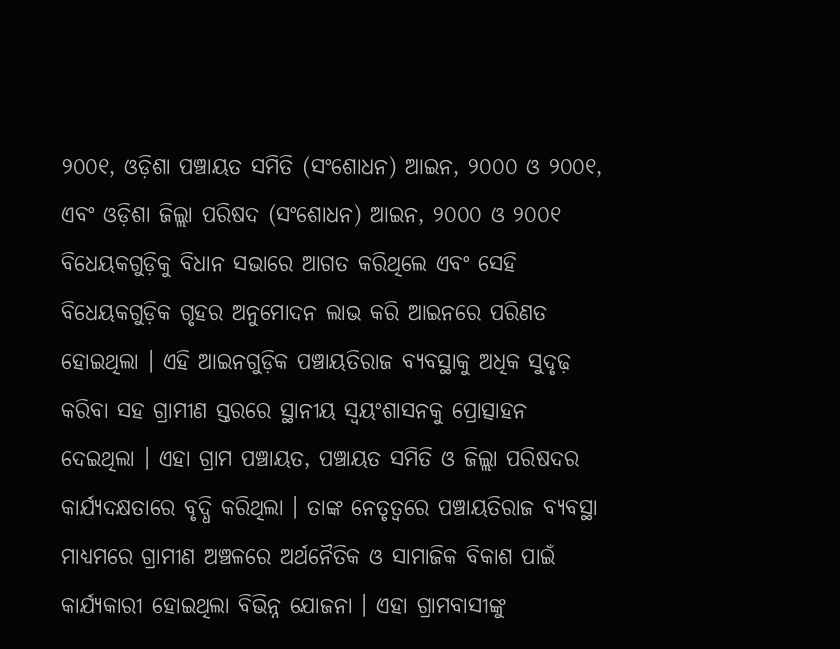୨୦୦୧, ଓଡ଼ିଶା ପଞ୍ଚାୟତ ସମିତି (ସଂଶୋଧନ) ଆଇନ, ୨୦୦୦ ଓ ୨୦୦୧, ଏବଂ ଓଡ଼ିଶା ଜିଲ୍ଲା ପରିଷଦ (ସଂଶୋଧନ) ଆଇନ, ୨୦୦୦ ଓ ୨୦୦୧ ବିଧେୟକଗୁଡ଼ିକୁ ବିଧାନ ସଭାରେ ଆଗତ କରିଥିଲେ ଏବଂ ସେହି ବିଧେୟକଗୁଡ଼ିକ ଗୃହର ଅନୁମୋଦନ ଲାଭ କରି ଆଇନରେ ପରିଣତ ହୋଇଥିଲା । ଏହି ଆଇନଗୁଡ଼ିକ ପଞ୍ଚାୟତିରାଜ ବ୍ୟବସ୍ଥାକୁ ଅଧିକ ସୁଦୃଢ଼ କରିବା ସହ ଗ୍ରାମୀଣ ସ୍ତରରେ ସ୍ଥାନୀୟ ସ୍ୱୟଂଶାସନକୁ ପ୍ରୋତ୍ସାହନ ଦେଇଥିଲା । ଏହା ଗ୍ରାମ ପଞ୍ଚାୟତ, ପଞ୍ଚାୟତ ସମିତି ଓ ଜିଲ୍ଲା ପରିଷଦର କାର୍ଯ୍ୟଦକ୍ଷତାରେ ବୃଦ୍ଧି କରିଥିଲା । ତାଙ୍କ ନେତୃତ୍ୱରେ ପଞ୍ଚାୟତିରାଜ ବ୍ୟବସ୍ଥା ମାଧ୍ୟମରେ ଗ୍ରାମୀଣ ଅଞ୍ଚଳରେ ଅର୍ଥନୈତିକ ଓ ସାମାଜିକ ବିକାଶ ପାଇଁ କାର୍ଯ୍ୟକାରୀ ହୋଇଥିଲା ବିଭିନ୍ନ ଯୋଜନା । ଏହା ଗ୍ରାମବାସୀଙ୍କୁ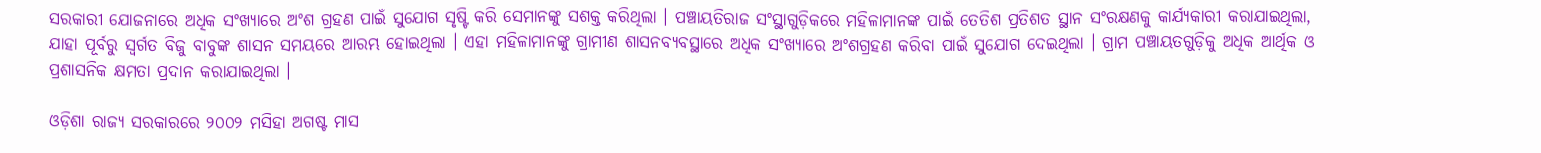ସରକାରୀ ଯୋଜନାରେ ଅଧିକ ସଂଖ୍ୟାରେ ଅଂଶ ଗ୍ରହଣ ପାଇଁ ସୁଯୋଗ ସୃଷ୍ଟି କରି ସେମାନଙ୍କୁ ସଶକ୍ତ କରିଥିଲା । ପଞ୍ଚାୟତିରାଜ ସଂସ୍ଥାଗୁଡ଼ିକରେ ମହିଳାମାନଙ୍କ ପାଇଁ ତେତିଶ ପ୍ରତିଶତ ସ୍ଥାନ ସଂରକ୍ଷଣକୁ କାର୍ଯ୍ୟକାରୀ କରାଯାଇଥିଲା, ଯାହା ପୂର୍ବରୁ ସ୍ବର୍ଗତ ବିଜୁ ବାବୁଙ୍କ ଶାସନ ସମୟରେ ଆରମ୍ଭ ହୋଇଥିଲା । ଏହା ମହିଳାମାନଙ୍କୁ ଗ୍ରାମୀଣ ଶାସନବ୍ୟବସ୍ଥାରେ ଅଧିକ ସଂଖ୍ୟାରେ ଅଂଶଗ୍ରହଣ କରିବା ପାଇଁ ସୁଯୋଗ ଦେଇଥିଲା । ଗ୍ରାମ ପଞ୍ଚାୟତଗୁଡ଼ିକୁ ଅଧିକ ଆର୍ଥିକ ଓ ପ୍ରଶାସନିକ କ୍ଷମତା ପ୍ରଦାନ କରାଯାଇଥିଲା ।

ଓଡ଼ିଶା ରାଜ୍ୟ ସରକାରରେ ୨୦୦୨ ମସିହା ଅଗଷ୍ଟ ମାସ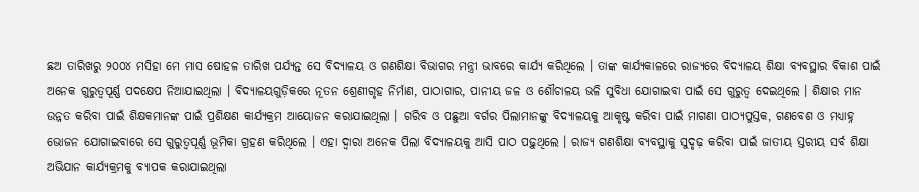ଛଅ ତାରିଖରୁ ୨୦୦୪ ମସିହା ମେ ମାସ ଷୋହଳ ତାରିଖ ପର୍ଯ୍ୟନ୍ତ ସେ ବିଦ୍ୟାଳୟ ଓ ଗଣଶିକ୍ଷା ବିଭାଗର ମନ୍ତ୍ରୀ ଭାବରେ କାର୍ଯ୍ୟ କରିଥିଲେ । ତାଙ୍କ କାର୍ଯ୍ୟକାଳରେ ରାଜ୍ୟରେ ବିଦ୍ୟାଳୟ ଶିକ୍ଷା ବ୍ୟବସ୍ଥାର ବିକାଶ ପାଇଁ ଅନେକ ଗୁରୁତ୍ୱପୂର୍ଣ୍ଣ ପଦକ୍ଷେପ ନିଆଯାଇଥିଲା । ବିଦ୍ୟାଳୟଗୁଡ଼ିକରେ ନୂତନ ଶ୍ରେଣୀଗୃହ ନିର୍ମାଣ, ପାଠାଗାର, ପାନୀୟ ଜଳ ଓ ଶୌଚାଳୟ ଭଳି ସୁବିଧା ଯୋଗାଇବା ପାଇଁ ସେ ଗୁରୁତ୍ୱ ଦେଇଥିଲେ । ଶିକ୍ଷାର ମାନ ଉନ୍ନତ କରିବା ପାଇଁ ଶିକ୍ଷକମାନଙ୍କ ପାଇଁ ପ୍ରଶିକ୍ଷଣ କାର୍ଯ୍ୟକ୍ରମ ଆୟୋଜନ କରାଯାଇଥିଲା । ଗରିବ ଓ ପଛୁଆ ବର୍ଗର ପିଲାମାନଙ୍କୁ ବିଦ୍ୟାଳୟକୁ ଆକୃଷ୍ଟ କରିବା ପାଇଁ ମାଗଣା ପାଠ୍ୟପୁସ୍ତକ, ଗଣବେଶ ଓ ମଧ୍ୟାହ୍ନ ଭୋଜନ ଯୋଗାଇବାରେ ସେ ଗୁରୁତ୍ୱପୂର୍ଣ୍ଣ ଭୂମିକା ଗ୍ରହଣ କରିଥିଲେ । ଏହା ଦ୍ୱାରା ଅନେକ ପିଲା ବିଦ୍ୟାଳୟକୁ ଆସି ପାଠ ପଢ଼ୁଥିଲେ । ରାଜ୍ୟ ଗଣଶିକ୍ଷା ବ୍ୟବସ୍ଥାକୁ ସୁଦୃଢ଼ କରିବା ପାଇଁ ଜାତୀୟ ସ୍ତରୀୟ ସର୍ବ ଶିକ୍ଷା ଅଭିଯାନ କାର୍ଯ୍ୟକ୍ରମକୁ ବ୍ୟାପକ କରାଯାଇଥିଲା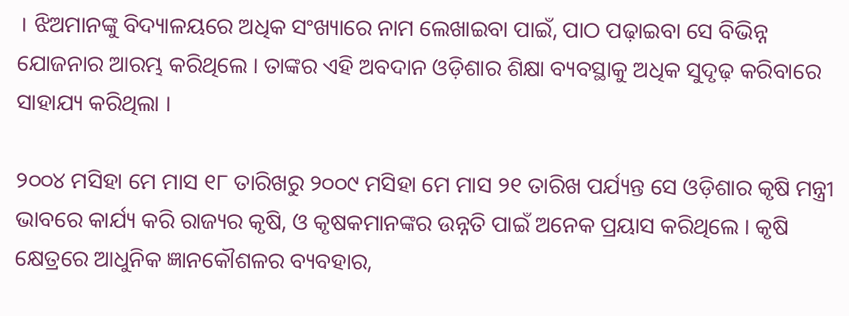। ଝିଅମାନଙ୍କୁ ବିଦ୍ୟାଳୟରେ ଅଧିକ ସଂଖ୍ୟାରେ ନାମ ଲେଖାଇବା ପାଇଁ, ପାଠ ପଢ଼ାଇବା ସେ ବିଭିନ୍ନ ଯୋଜନାର ଆରମ୍ଭ କରିଥିଲେ । ତାଙ୍କର ଏହି ଅବଦାନ ଓଡ଼ିଶାର ଶିକ୍ଷା ବ୍ୟବସ୍ଥାକୁ ଅଧିକ ସୁଦୃଢ଼ କରିବାରେ ସାହାଯ୍ୟ କରିଥିଲା ।

୨୦୦୪ ମସିହା ମେ ମାସ ୧୮ ତାରିଖରୁ ୨୦୦୯ ମସିହା ମେ ମାସ ୨୧ ତାରିଖ ପର୍ଯ୍ୟନ୍ତ ସେ ଓଡ଼ିଶାର କୃଷି ମନ୍ତ୍ରୀ ଭାବରେ କାର୍ଯ୍ୟ କରି ରାଜ୍ୟର କୃଷି, ଓ କୃଷକମାନଙ୍କର ଉନ୍ନତି ପାଇଁ ଅନେକ ପ୍ରୟାସ କରିଥିଲେ । କୃଷି କ୍ଷେତ୍ରରେ ଆଧୁନିକ ଜ୍ଞାନକୌଶଳର ବ୍ୟବହାର,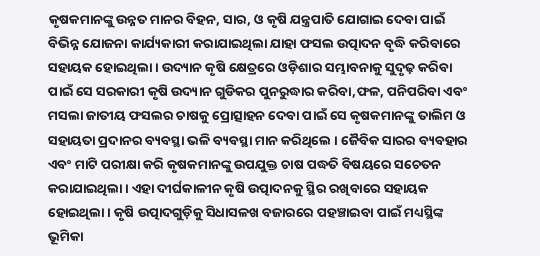କୃଷକମାନଙ୍କୁ ଉନ୍ନତ ମାନର ବିହନ, ସାର, ଓ କୃଷି ଯନ୍ତ୍ରପାତି ଯୋଗାଇ ଦେବା ପାଇଁ ବିଭିନ୍ନ ଯୋଜନା କାର୍ଯ୍ୟକାରୀ କରାଯାଇଥିଲା ଯାହା ଫସଲ ଉତ୍ପାଦନ ବୃଦ୍ଧି କରିବାରେ ସହାୟକ ହୋଇଥିଲା । ଉଦ୍ୟାନ କୃଷି କ୍ଷେତ୍ରରେ ଓଡ଼ିଶାର ସମ୍ଭାବନାକୁ ସୁଦୃଢ଼ କରିବା ପାଇଁ ସେ ସରକାରୀ କୃଷି ଉଦ୍ୟାନ ଗୁଡିକର ପୁନରୁଦ୍ଧାର କରିବା,ଫଳ, ପନିପରିବା ଏବଂ ମସଲା ଜାତୀୟ ଫସଲର ଚାଷକୁ ପ୍ରୋତ୍ସାହନ ଦେବା ପାଇଁ ସେ କୃଷକମାନଙ୍କୁ ତାଲିମ ଓ ସହାୟତା ପ୍ରଦାନର ବ୍ୟବସ୍ଥା ଭଳି ବ୍ୟବସ୍ଥା ମାନ କରିଥିଲେ । ଜୈବିକ ସାରର ବ୍ୟବହାର ଏବଂ ମାଟି ପରୀକ୍ଷା କରି କୃଷକମାନଙ୍କୁ ଉପଯୁକ୍ତ ଚାଷ ପଦ୍ଧତି ବିଷୟରେ ସଚେତନ କରାଯାଇଥିଲା । ଏହା ଦୀର୍ଘକାଳୀନ କୃଷି ଉତ୍ପାଦନକୁ ସ୍ଥିର ରଖିବାରେ ସହାୟକ ହୋଇଥିଲା । କୃଷି ଉତ୍ପାଦଗୁଡ଼ିକୁ ସିଧାସଳଖ ବଜାରରେ ପହଞ୍ଚାଇବା ପାଇଁ ମଧ୍ୟସ୍ଥିଙ୍କ ଭୂମିକା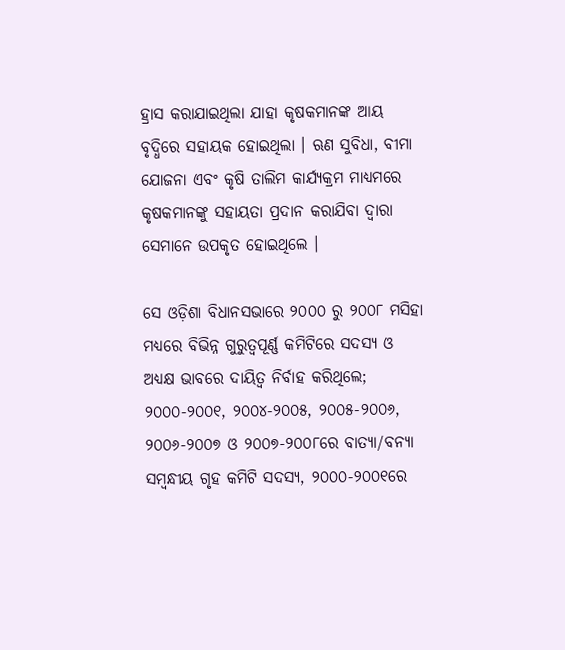ହ୍ରାସ କରାଯାଇଥିଲା ଯାହା କୃଷକମାନଙ୍କ ଆୟ ବୃଦ୍ଧିରେ ସହାୟକ ହୋଇଥିଲା । ଋଣ ସୁବିଧା, ବୀମା ଯୋଜନା ଏବଂ କୃଷି ତାଲିମ କାର୍ଯ୍ୟକ୍ରମ ମାଧ୍ୟମରେ କୃଷକମାନଙ୍କୁ ସହାୟତା ପ୍ରଦାନ କରାଯିବା ଦ୍ୱାରା ସେମାନେ ଉପକୃତ ହୋଇଥିଲେ ।

ସେ ଓଡ଼ିଶା ବିଧାନସଭାରେ ୨୦୦୦ ରୁ ୨୦୦୮ ମସିହା ମଧ୍ୟରେ ବିଭିନ୍ନ ଗୁରୁତ୍ୱପୂର୍ଣ୍ଣ କମିଟିରେ ସଦସ୍ୟ ଓ ଅଧ୍ୟକ୍ଷ ଭାବରେ ଦାୟିତ୍ୱ ନିର୍ବାହ କରିଥିଲେ; ୨୦୦୦-୨୦୦୧, ୨୦୦୪-୨୦୦୫, ୨୦୦୫-୨୦୦୬, ୨୦୦୬-୨୦୦୭ ଓ ୨୦୦୭-୨୦୦୮ରେ ବାତ୍ୟା/ବନ୍ୟା ସମ୍ବନ୍ଧୀୟ ଗୃହ କମିଟି ସଦସ୍ୟ, ୨୦୦୦-୨୦୦୧ରେ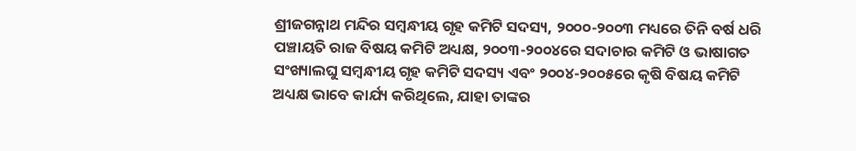ଶ୍ରୀଜଗନ୍ନାଥ ମନ୍ଦିର ସମ୍ବନ୍ଧୀୟ ଗୃହ କମିଟି ସଦସ୍ୟ, ୨୦୦୦-୨୦୦୩ ମଧ୍ୟରେ ତିନି ବର୍ଷ ଧରି ପଞ୍ଚାୟତି ରାଜ ବିଷୟ କମିଟି ଅଧ୍ୟକ୍ଷ, ୨୦୦୩-୨୦୦୪ରେ ସଦାଚାର କମିଟି ଓ ଭାଷାଗତ ସଂଖ୍ୟାଲଘୁ ସମ୍ବନ୍ଧୀୟ ଗୃହ କମିଟି ସଦସ୍ୟ ଏବଂ ୨୦୦୪-୨୦୦୫ରେ କୃଷି ବିଷୟ କମିଟି ଅଧ୍ୟକ୍ଷ ଭାବେ କାର୍ଯ୍ୟ କରିଥିଲେ, ଯାହା ତାଙ୍କର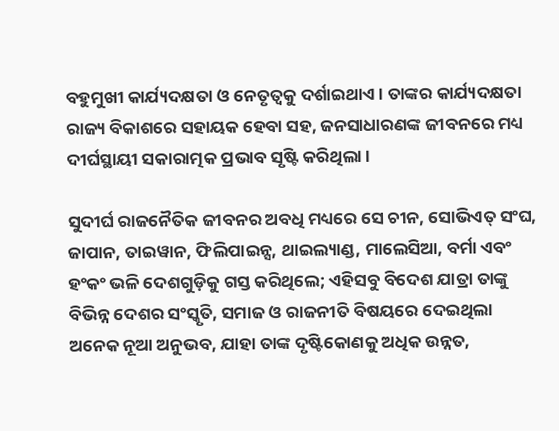ବହୁମୁଖୀ କାର୍ଯ୍ୟଦକ୍ଷତା ଓ ନେତୃତ୍ୱକୁ ଦର୍ଶାଇଥାଏ । ତାଙ୍କର କାର୍ଯ୍ୟଦକ୍ଷତା ରାଜ୍ୟ ବିକାଶରେ ସହାୟକ ହେବା ସହ, ଜନସାଧାରଣଙ୍କ ଜୀବନରେ ମଧ୍ୟ ଦୀର୍ଘସ୍ଥାୟୀ ସକାରାତ୍ମକ ପ୍ରଭାବ ସୃଷ୍ଟି କରିଥିଲା ।

ସୁଦୀର୍ଘ ରାଜନୈତିକ ଜୀବନର ଅବଧି ମଧ୍ୟରେ ସେ ଚୀନ, ସୋଭିଏତ୍ ସଂଘ, ଜାପାନ, ତାଇୱାନ, ଫିଲିପାଇନ୍ସ, ଥାଇଲ୍ୟାଣ୍ଡ, ମାଲେସିଆ, ବର୍ମା ଏବଂ ହଂକଂ ଭଳି ଦେଶଗୁଡ଼ିକୁ ଗସ୍ତ କରିଥିଲେ; ଏହିସବୁ ବିଦେଶ ଯାତ୍ରା ତାଙ୍କୁ ବିଭିନ୍ନ ଦେଶର ସଂସ୍କୃତି, ସମାଜ ଓ ରାଜନୀତି ବିଷୟରେ ଦେଇଥିଲା ଅନେକ ନୂଆ ଅନୁଭବ, ଯାହା ତାଙ୍କ ଦୃଷ୍ଟିକୋଣକୁ ଅଧିକ ଉନ୍ନତ,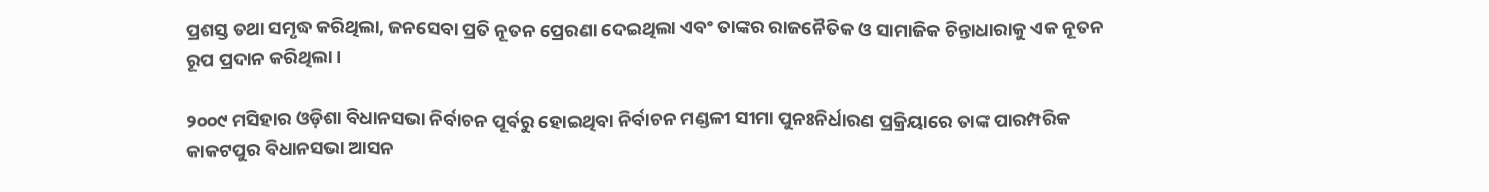ପ୍ରଶସ୍ତ ତଥା ସମୃଦ୍ଧ କରିଥିଲା, ଜନସେବା ପ୍ରତି ନୂତନ ପ୍ରେରଣା ଦେଇଥିଲା ଏବଂ ତାଙ୍କର ରାଜନୈତିକ ଓ ସାମାଜିକ ଚିନ୍ତାଧାରାକୁ ଏକ ନୂତନ ରୂପ ପ୍ରଦାନ କରିଥିଲା ।

୨୦୦୯ ମସିହାର ଓଡ଼ିଶା ବିଧାନସଭା ନିର୍ବାଚନ ପୂର୍ବରୁ ହୋଇଥିବା ନିର୍ବାଚନ ମଣ୍ଡଳୀ ସୀମା ପୁନଃନିର୍ଧାରଣ ପ୍ରକ୍ରିୟାରେ ତାଙ୍କ ପାରମ୍ପରିକ କାକଟପୁର ବିଧାନସଭା ଆସନ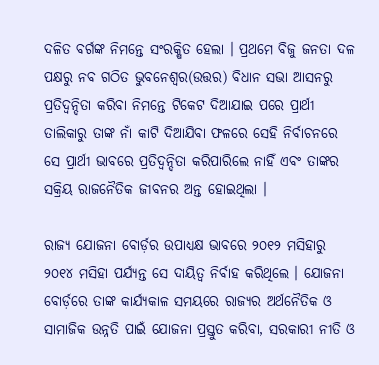ଦଳିତ ବର୍ଗଙ୍କ ନିମନ୍ତେ ସଂରକ୍ଷିତ ହେଲା । ପ୍ରଥମେ ବିଜୁ ଜନତା ଦଳ ପକ୍ଷରୁ ନବ ଗଠିତ ଭୁବନେଶ୍ୱର(ଉତ୍ତର) ବିଧାନ ସଭା ଆସନରୁ ପ୍ରତିଦ୍ବନ୍ଦିତା କରିବା ନିମନ୍ତେ ଟିକେଟ ଦିଆଯାଇ ପରେ ପ୍ରାର୍ଥୀ ତାଲିକାରୁ ତାଙ୍କ ନାଁ କାଟି ଦିଆଯିବା ଫଳରେ ସେହି ନିର୍ବାଚନରେ ସେ ପ୍ରାର୍ଥୀ ଭାବରେ ପ୍ରତିଦ୍ବନ୍ଦିତା କରିପାରିଲେ ନାହିଁ ଏବଂ ତାଙ୍କର ସକ୍ରିୟ ରାଜନୈତିକ ଜୀବନର ଅନ୍ତ ହୋଇଥିଲା ।

ରାଜ୍ୟ ଯୋଜନା ବୋର୍ଡ଼ର ଉପାଧ୍ୟକ୍ଷ ଭାବରେ ୨୦୧୨ ମସିହାରୁ ୨୦୧୪ ମସିହା ପର୍ଯ୍ୟନ୍ତ ସେ ଦାୟିତ୍ୱ ନିର୍ବାହ କରିଥିଲେ । ଯୋଜନା ବୋର୍ଡ଼ରେ ତାଙ୍କ କାର୍ଯ୍ୟକାଳ ସମୟରେ ରାଜ୍ୟର ଅର୍ଥନୈତିକ ଓ ସାମାଜିକ ଉନ୍ନତି ପାଇଁ ଯୋଜନା ପ୍ରସ୍ତୁତ କରିବା, ସରକାରୀ ନୀତି ଓ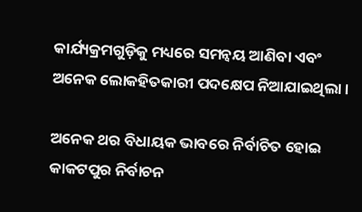କାର୍ଯ୍ୟକ୍ରମଗୁଡ଼ିକୁ ମଧ୍ୟରେ ସମନ୍ୱୟ ଆଣିବା ଏବଂ ଅନେକ ଲୋକହିତକାରୀ ପଦକ୍ଷେପ ନିଆଯାଇଥିଲା ।

ଅନେକ ଥର ବିଧାୟକ ଭାବରେ ନିର୍ବାଚିତ ହୋଇ କାକଟପୁର ନିର୍ବାଚନ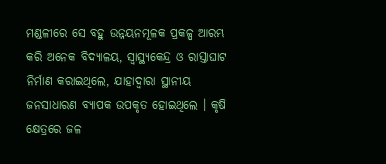ମଣ୍ଡଳୀରେ ସେ ବହୁ ଉନ୍ନୟନମୂଳକ ପ୍ରକଳ୍ପ ଆରମ୍ଭ କରି ଅନେକ ବିଦ୍ୟାଳୟ, ସ୍ୱାସ୍ଥ୍ୟକେନ୍ଦ୍ର ଓ ରାସ୍ତାଘାଟ ନିର୍ମାଣ କରାଇଥିଲେ, ଯାହାଦ୍ୱାରା ସ୍ଥାନୀୟ ଜନସାଧାରଣ ବ୍ୟାପକ ଉପକୃତ ହୋଇଥିଲେ । କୃଷି କ୍ଷେତ୍ରରେ ଜଳ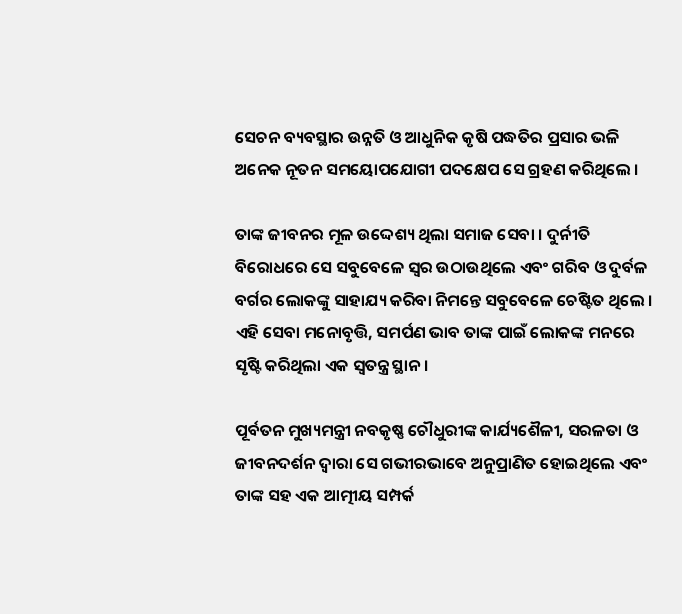ସେଚନ ବ୍ୟବସ୍ଥାର ଉନ୍ନତି ଓ ଆଧୁନିକ କୃଷି ପଦ୍ଧତିର ପ୍ରସାର ଭଳି ଅନେକ ନୂତନ ସମୟୋପଯୋଗୀ ପଦକ୍ଷେପ ସେ ଗ୍ରହଣ କରିଥିଲେ ।

ତାଙ୍କ ଜୀବନର ମୂଳ ଉଦ୍ଦେଶ୍ୟ ଥିଲା ସମାଜ ସେବା । ଦୁର୍ନୀତି ବିରୋଧରେ ସେ ସବୁବେଳେ ସ୍ୱର ଉଠାଉଥିଲେ ଏବଂ ଗରିବ ଓ ଦୁର୍ବଳ ବର୍ଗର ଲୋକଙ୍କୁ ସାହାଯ୍ୟ କରିବା ନିମନ୍ତେ ସବୁବେଳେ ଚେଷ୍ଟିତ ଥିଲେ । ଏହି ସେବା ମନୋବୃତ୍ତି, ସମର୍ପଣ ଭାବ ତାଙ୍କ ପାଇଁ ଲୋକଙ୍କ ମନରେ ସୃଷ୍ଟି କରିଥିଲା ଏକ ସ୍ୱତନ୍ତ୍ର ସ୍ଥାନ ।

ପୂର୍ବତନ ମୁଖ୍ୟମନ୍ତ୍ରୀ ନବକୃଷ୍ଣ ଚୌଧୁରୀଙ୍କ କାର୍ଯ୍ୟଶୈଳୀ, ସରଳତା ଓ ଜୀବନଦର୍ଶନ ଦ୍ୱାରା ସେ ଗଭୀରଭାବେ ଅନୁପ୍ରାଣିତ ହୋଇଥିଲେ ଏବଂ ତାଙ୍କ ସହ ଏକ ଆତ୍ମୀୟ ସମ୍ପର୍କ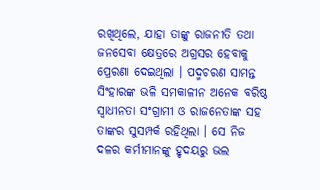ରଖିଥିଲେ, ଯାହା ତାଙ୍କୁ ରାଜନୀତି ତଥା ଜନସେବା କ୍ଷେତ୍ରରେ ଅଗ୍ରସର ହେବାକୁ ପ୍ରେରଣା ଦେଇଥିଲା । ପଦ୍ମଚରଣ ସାମନ୍ତ ସିଂହାରଙ୍କ ଭଳି ସମକାଳୀନ ଅନେକ ବରିଷ୍ଠ ସ୍ୱାଧୀନତା ସଂଗ୍ରାମୀ ଓ ରାଜନେତାଙ୍କ ସହ ତାଙ୍କର ସୁସମ୍ପର୍କ ରହିଥିଲା । ସେ ନିଜ ଦଳର କର୍ମୀମାନଙ୍କୁ ହୃଦୟରୁ ଭଲ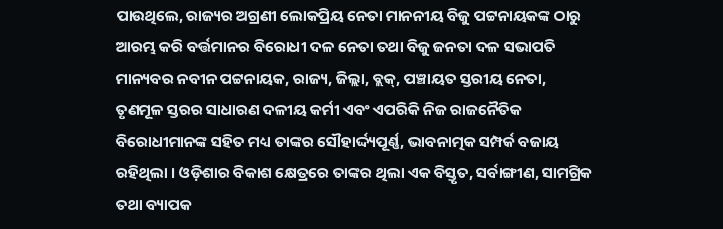ପାଉଥିଲେ, ରାଜ୍ୟର ଅଗ୍ରଣୀ ଲୋକପ୍ରିୟ ନେତା ମାନନୀୟ ବିଜୁ ପଟ୍ଟନାୟକଙ୍କ ଠାରୁ ଆରମ୍ଭ କରି ବର୍ତ୍ତମାନର ବିରୋଧୀ ଦଳ ନେତା ତଥା ବିଜୁ ଜନତା ଦଳ ସଭାପତି ମାନ୍ୟବର ନବୀନ ପଟ୍ଟନାୟକ, ରାଜ୍ୟ, ଜିଲ୍ଲା, ବ୍ଲକ୍, ପଞ୍ଚାୟତ ସ୍ତରୀୟ ନେତା, ତୃଣମୂଳ ସ୍ତରର ସାଧାରଣ ଦଳୀୟ କର୍ମୀ ଏବଂ ଏପରିକି ନିଜ ରାଜନୈତିକ ବିରୋଧୀମାନଙ୍କ ସହିତ ମଧ୍ୟ ତାଙ୍କର ସୌହାର୍ଦ୍ଦ୍ୟପୂର୍ଣ୍ଣ, ଭାବନାତ୍ମକ ସମ୍ପର୍କ ବଜାୟ ରହିଥିଲା । ଓଡ଼ିଶାର ବିକାଶ କ୍ଷେତ୍ରରେ ତାଙ୍କର ଥିଲା ଏକ ବିସ୍ତୃତ, ସର୍ବାଙ୍ଗୀଣ, ସାମଗ୍ରିକ ତଥା ବ୍ୟାପକ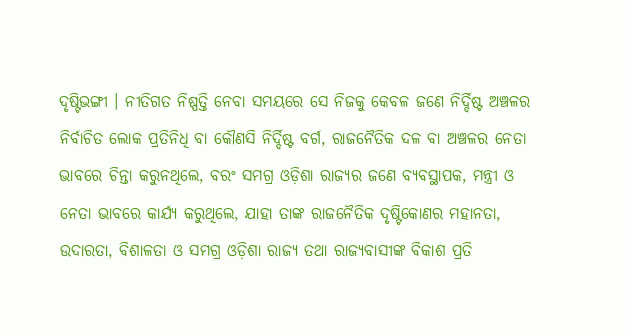ଦୃଷ୍ଟିଭଙ୍ଗୀ । ନୀତିଗତ ନିଷ୍ପତ୍ତି ନେବା ସମୟରେ ସେ ନିଜକୁ କେବଳ ଜଣେ ନିର୍ଦ୍ଦିଷ୍ଟ ଅଞ୍ଚଳର ନିର୍ବାଚିତ ଲୋକ ପ୍ରତିନିଧି ବା କୌଣସି ନିର୍ଦ୍ଦିଷ୍ଟ ବର୍ଗ, ରାଜନୈତିକ ଦଳ ବା ଅଞ୍ଚଳର ନେତା ଭାବରେ ଚିନ୍ତା କରୁନଥିଲେ, ବରଂ ସମଗ୍ର ଓଡ଼ିଶା ରାଜ୍ୟର ଜଣେ ବ୍ୟବସ୍ଥାପକ, ମନ୍ତ୍ରୀ ଓ ନେତା ଭାବରେ କାର୍ଯ୍ୟ କରୁଥିଲେ, ଯାହା ତାଙ୍କ ରାଜନୈତିକ ଦୃଷ୍ଟିକୋଣର ମହାନତା, ଉଦାରତା, ବିଶାଳତା ଓ ସମଗ୍ର ଓଡ଼ିଶା ରାଜ୍ୟ ତଥା ରାଜ୍ୟବାସୀଙ୍କ ବିକାଶ ପ୍ରତି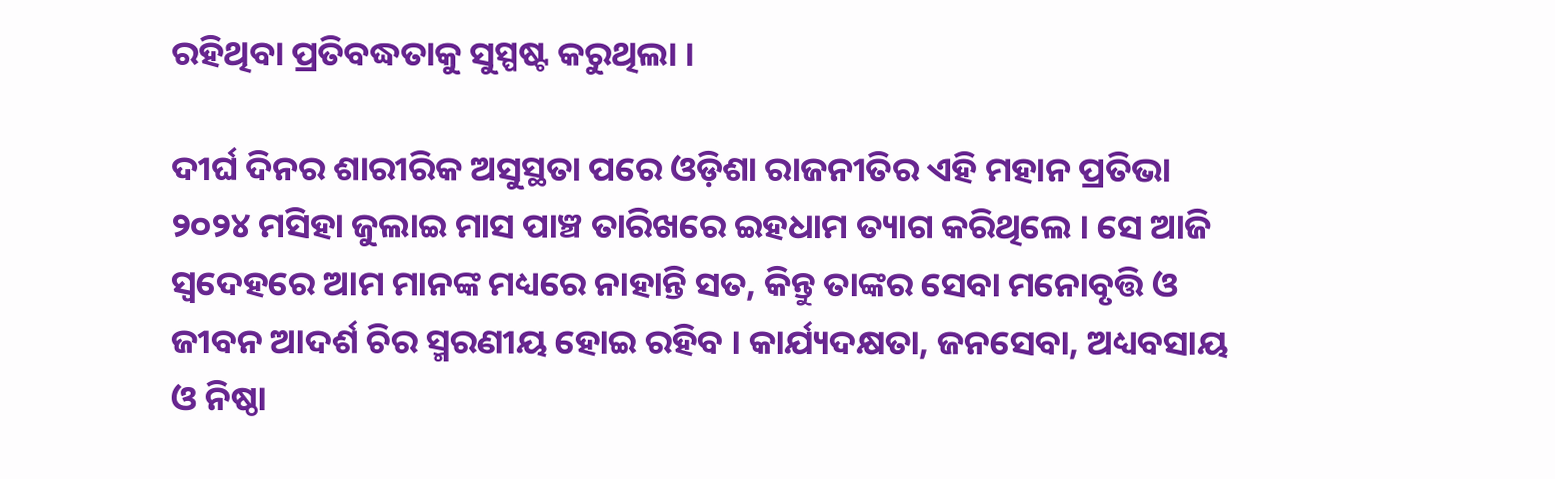ରହିଥିବା ପ୍ରତିବଦ୍ଧତାକୁ ସୁସ୍ପଷ୍ଟ କରୁଥିଲା ।

ଦୀର୍ଘ ଦିନର ଶାରୀରିକ ଅସୁସ୍ଥତା ପରେ ଓଡ଼ିଶା ରାଜନୀତିର ଏହି ମହାନ ପ୍ରତିଭା ୨୦୨୪ ମସିହା ଜୁଲାଇ ମାସ ପାଞ୍ଚ ତାରିଖରେ ଇହଧାମ ତ୍ୟାଗ କରିଥିଲେ । ସେ ଆଜି ସ୍ଵଦେହରେ ଆମ ମାନଙ୍କ ମଧ୍ୟରେ ନାହାନ୍ତି ସତ, କିନ୍ତୁ ତାଙ୍କର ସେବା ମନୋବୃତ୍ତି ଓ ଜୀବନ ଆଦର୍ଶ ଚିର ସ୍ମରଣୀୟ ହୋଇ ରହିବ । କାର୍ଯ୍ୟଦକ୍ଷତା, ଜନସେବା, ଅଧ୍ୟବସାୟ ଓ ନିଷ୍ଠା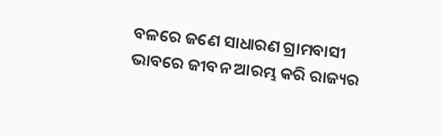ବଳରେ ଜଣେ ସାଧାରଣ ଗ୍ରାମବାସୀ ଭାବରେ ଜୀବନ ଆରମ୍ଭ କରି ରାଜ୍ୟର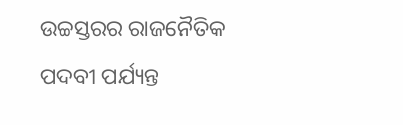ଉଚ୍ଚସ୍ତରର ରାଜନୈତିକ ପଦବୀ ପର୍ଯ୍ୟନ୍ତ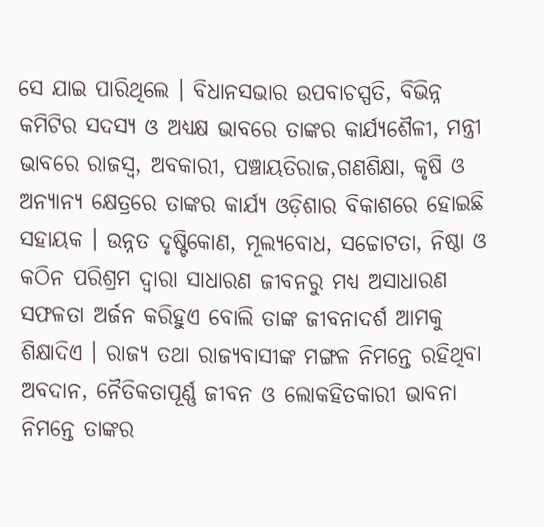ସେ ଯାଇ ପାରିଥିଲେ । ବିଧାନସଭାର ଉପବାଚସ୍ପତି, ବିଭିନ୍ନ କମିଟିର ସଦସ୍ୟ ଓ ଅଧ୍ୟକ୍ଷ ଭାବରେ ତାଙ୍କର କାର୍ଯ୍ୟଶୈଳୀ, ମନ୍ତ୍ରୀ ଭାବରେ ରାଜସ୍ବ, ଅବକାରୀ, ପଞ୍ଚାୟତିରାଜ,ଗଣଶିକ୍ଷା, କୃଷି ଓ ଅନ୍ୟାନ୍ୟ କ୍ଷେତ୍ରରେ ତାଙ୍କର କାର୍ଯ୍ୟ ଓଡ଼ିଶାର ବିକାଶରେ ହୋଇଛି ସହାୟକ । ଉନ୍ନତ ଦୃଷ୍ଟିକୋଣ, ମୂଲ୍ୟବୋଧ, ସଚ୍ଚୋଟତା, ନିଷ୍ଠା ଓ କଠିନ ପରିଶ୍ରମ ଦ୍ୱାରା ସାଧାରଣ ଜୀବନରୁ ମଧ୍ୟ ଅସାଧାରଣ ସଫଳତା ଅର୍ଜନ କରିହୁଏ ବୋଲି ତାଙ୍କ ଜୀବନାଦର୍ଶ ଆମକୁ ଶିକ୍ଷାଦିଏ । ରାଜ୍ୟ ତଥା ରାଜ୍ୟବାସୀଙ୍କ ମଙ୍ଗଳ ନିମନ୍ତେ ରହିଥିବା ଅବଦାନ, ନୈତିକତାପୂର୍ଣ୍ଣ ଜୀବନ ଓ ଲୋକହିତକାରୀ ଭାବନା ନିମନ୍ତେ ତାଙ୍କର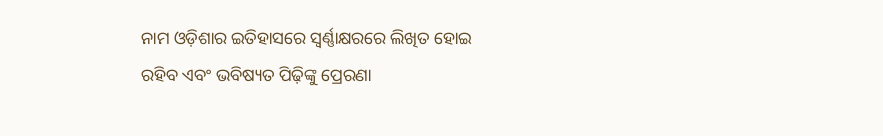ନାମ ଓଡ଼ିଶାର ଇତିହାସରେ ସ୍ୱର୍ଣ୍ଣାକ୍ଷରରେ ଲିଖିତ ହୋଇ ରହିବ ଏବଂ ଭବିଷ୍ୟତ ପିଢ଼ିଙ୍କୁ ପ୍ରେରଣା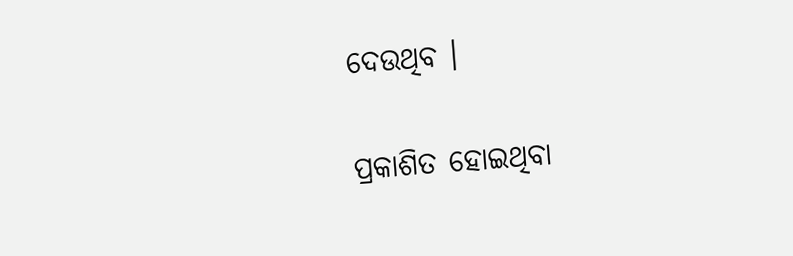ଦେଉଥିବ ।

ପ୍ରକାଶିତ ହୋଇଥିବା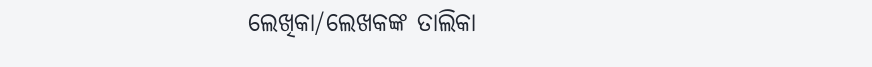ଲେଖିକା/ଲେଖକଙ୍କ ତାଲିକା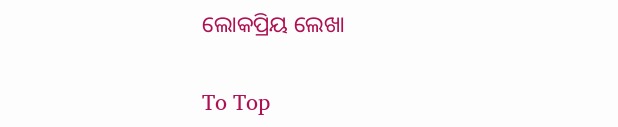ଲୋକପ୍ରିୟ ଲେଖା

To Top